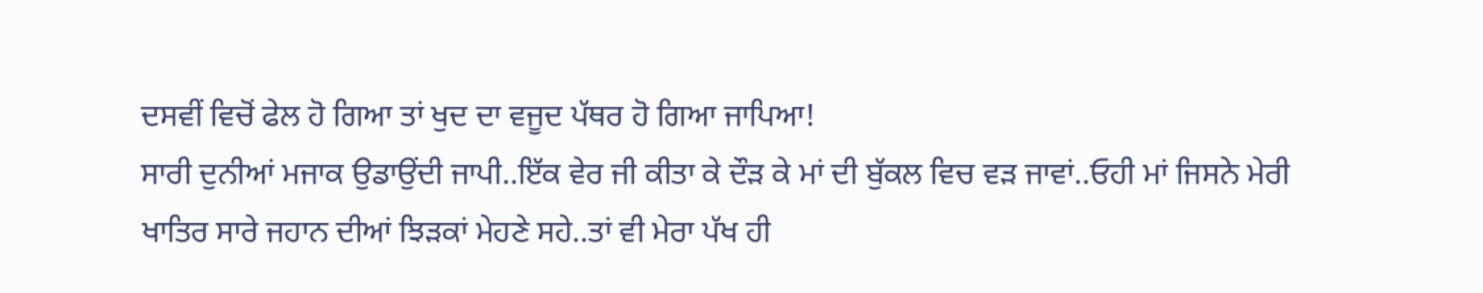ਦਸਵੀਂ ਵਿਚੋਂ ਫੇਲ ਹੋ ਗਿਆ ਤਾਂ ਖੁਦ ਦਾ ਵਜੂਦ ਪੱਥਰ ਹੋ ਗਿਆ ਜਾਪਿਆ!
ਸਾਰੀ ਦੁਨੀਆਂ ਮਜਾਕ ਉਡਾਉਂਦੀ ਜਾਪੀ..ਇੱਕ ਵੇਰ ਜੀ ਕੀਤਾ ਕੇ ਦੌੜ ਕੇ ਮਾਂ ਦੀ ਬੁੱਕਲ ਵਿਚ ਵੜ ਜਾਵਾਂ..ਓਹੀ ਮਾਂ ਜਿਸਨੇ ਮੇਰੀ ਖਾਤਿਰ ਸਾਰੇ ਜਹਾਨ ਦੀਆਂ ਝਿੜਕਾਂ ਮੇਹਣੇ ਸਹੇ..ਤਾਂ ਵੀ ਮੇਰਾ ਪੱਖ ਹੀ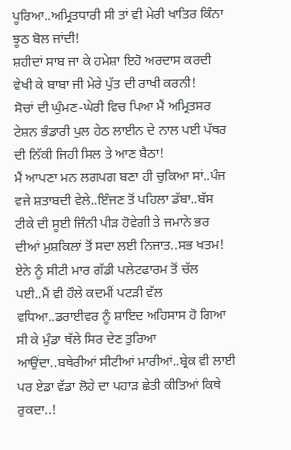ਪੂਰਿਆ..ਅਮ੍ਰਿਤਧਾਰੀ ਸੀ ਤਾਂ ਵੀ ਮੇਰੀ ਖਾਤਿਰ ਕਿੰਨਾ ਝੂਠ ਬੋਲ ਜਾਂਦੀ!
ਸ਼ਹੀਦਾਂ ਸਾਬ ਜਾ ਕੇ ਹਮੇਸ਼ਾ ਇਹੋ ਅਰਦਾਸ ਕਰਦੀ ਵੇਖੀ ਕੇ ਬਾਬਾ ਜੀ ਮੇਰੇ ਪੁੱਤ ਦੀ ਰਾਖੀ ਕਰਨੀ!
ਸੋਚਾਂ ਦੀ ਘੁੰਮਣ-ਘੇਰੀ ਵਿਚ ਪਿਆ ਮੈਂ ਅਮ੍ਰਿਤਸਰ ਟੇਸ਼ਨ ਭੰਡਾਰੀ ਪੁਲ ਹੇਠ ਲਾਈਨ ਦੇ ਨਾਲ ਪਈ ਪੱਥਰ ਦੀ ਨਿੱਕੀ ਜਿਹੀ ਸਿਲ ਤੇ ਆਣ ਬੈਠਾ!
ਮੈਂ ਆਪਣਾ ਮਨ ਲਗਪਗ ਬਣਾ ਹੀ ਚੁਕਿਆ ਸਾਂ..ਪੰਜ ਵਜੇ ਸ਼ਤਾਬਦੀ ਵੇਲੇ..ਇੰਜਣ ਤੋਂ ਪਹਿਲਾ ਡੱਬਾ..ਬੱਸ ਟੀਕੇ ਦੀ ਸੂਈ ਜਿੰਨੀ ਪੀੜ ਹੋਵੇਗੀ ਤੇ ਜਮਾਨੇ ਭਰ ਦੀਆਂ ਮੁਸ਼ਕਿਲਾਂ ਤੋਂ ਸਦਾ ਲਈ ਨਿਜਾਤ..ਸਭ ਖਤਮ!
ਏਨੇ ਨੂੰ ਸੀਟੀ ਮਾਰ ਗੱਡੀ ਪਲੇਟਫਾਰਮ ਤੋਂ ਚੱਲ ਪਈ..ਮੈਂ ਵੀ ਹੌਲੇ ਕਦਮੀਂ ਪਟੜੀ ਵੱਲ ਵਧਿਆ..ਡਰਾਈਵਰ ਨੂੰ ਸ਼ਾਇਦ ਅਹਿਸਾਸ ਹੋ ਗਿਆ ਸੀ ਕੇ ਮੁੰਡਾ ਥੱਲੇ ਸਿਰ ਦੇਣ ਤੁਰਿਆ ਆਉਂਦਾ..ਬਥੇਰੀਆਂ ਸੀਟੀਆਂ ਮਾਰੀਆਂ..ਬ੍ਰੇਕ ਵੀ ਲਾਈ ਪਰ ਏਡਾ ਵੱਡਾ ਲੋਹੇ ਦਾ ਪਹਾੜ ਛੇਤੀ ਕੀਤਿਆਂ ਕਿਥੇ ਰੁਕਦਾ..!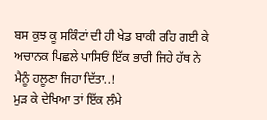ਬਸ ਕੁਝ ਕੂ ਸਕਿੰਟਾਂ ਦੀ ਹੀ ਖੇਡ ਬਾਕੀ ਰਹਿ ਗਈ ਕੇ ਅਚਾਨਕ ਪਿਛਲੇ ਪਾਸਿਓਂ ਇੱਕ ਭਾਰੀ ਜਿਹੇ ਹੱਥ ਨੇ ਮੈਨੂੰ ਹਲੂਣਾ ਜਿਹਾ ਦਿੱਤਾ..!
ਮੁੜ ਕੇ ਦੇਖਿਆ ਤਾਂ ਇੱਕ ਲੰਮੇ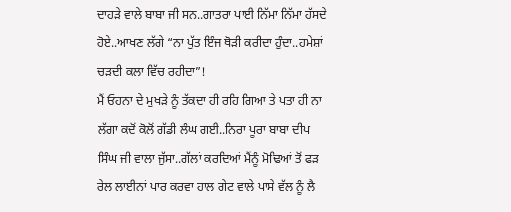ਦਾਹੜੇ ਵਾਲੇ ਬਾਬਾ ਜੀ ਸਨ..ਗਾਤਰਾ ਪਾਈ ਨਿੱਮਾ ਨਿੱਮਾ ਹੱਸਦੇ ਹੋਏ..ਆਖਣ ਲੱਗੇ “ਨਾ ਪੁੱਤ ਇੰਜ ਥੋੜੀ ਕਰੀਦਾ ਹੁੰਦਾ..ਹਮੇਸ਼ਾਂ ਚੜਦੀ ਕਲਾ ਵਿੱਚ ਰਹੀਦਾ”!
ਮੈਂ ਓਹਨਾ ਦੇ ਮੁਖੜੇ ਨੂੰ ਤੱਕਦਾ ਹੀ ਰਹਿ ਗਿਆ ਤੇ ਪਤਾ ਹੀ ਨਾ ਲੱਗਾ ਕਦੋਂ ਕੋਲੋਂ ਗੱਡੀ ਲੰਘ ਗਈ..ਨਿਰਾ ਪੂਰਾ ਬਾਬਾ ਦੀਪ ਸਿੰਘ ਜੀ ਵਾਲਾ ਜੁੱਸਾ..ਗੱਲਾਂ ਕਰਦਿਆਂ ਮੈਂਨੂੰ ਮੋਢਿਆਂ ਤੋਂ ਫੜ ਰੇਲ ਲਾਈਨਾਂ ਪਾਰ ਕਰਵਾ ਹਾਲ ਗੇਟ ਵਾਲੇ ਪਾਸੇ ਵੱਲ ਨੂੰ ਲੈ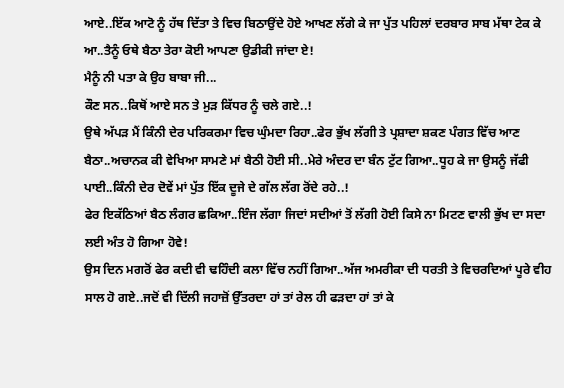ਆਏ..ਇੱਕ ਆਟੋ ਨੂੰ ਹੱਥ ਦਿੱਤਾ ਤੇ ਵਿਚ ਬਿਠਾਉਂਦੇ ਹੋਏ ਆਖਣ ਲੱਗੇ ਕੇ ਜਾ ਪੁੱਤ ਪਹਿਲਾਂ ਦਰਬਾਰ ਸਾਬ ਮੱਥਾ ਟੇਕ ਕੇ ਆ..ਤੈਨੂੰ ਓਥੇ ਬੈਠਾ ਤੇਰਾ ਕੋਈ ਆਪਣਾ ਉਡੀਕੀ ਜਾਂਦਾ ਏ!
ਮੈਨੂੰ ਨੀ ਪਤਾ ਕੇ ਉਹ ਬਾਬਾ ਜੀ...
ਕੌਣ ਸਨ..ਕਿਥੋਂ ਆਏ ਸਨ ਤੇ ਮੁੜ ਕਿੱਧਰ ਨੂੰ ਚਲੇ ਗਏ..!
ਉਥੇ ਅੱਪੜ ਮੈਂ ਕਿੰਨੀ ਦੇਰ ਪਰਿਕਰਮਾ ਵਿਚ ਘੁੰਮਦਾ ਰਿਹਾ..ਫੇਰ ਭੁੱਖ ਲੱਗੀ ਤੇ ਪ੍ਰਸ਼ਾਦਾ ਸ਼ਕਣ ਪੰਗਤ ਵਿੱਚ ਆਣ ਬੈਠਾ..ਅਚਾਨਕ ਕੀ ਵੇਖਿਆ ਸਾਮਣੇ ਮਾਂ ਬੈਠੀ ਹੋਈ ਸੀ..ਮੇਰੇ ਅੰਦਰ ਦਾ ਬੰਨ ਟੁੱਟ ਗਿਆ..ਧੂਹ ਕੇ ਜਾ ਉਸਨੂੰ ਜੱਫੀ ਪਾਈ..ਕਿੰਨੀ ਦੇਰ ਦੋਵੇਂ ਮਾਂ ਪੁੱਤ ਇੱਕ ਦੂਜੇ ਦੇ ਗੱਲ ਲੱਗ ਰੋਂਦੇ ਰਹੇ..!
ਫੇਰ ਇਕੱਠਿਆਂ ਬੈਠ ਲੰਗਰ ਛਕਿਆ..ਇੰਜ ਲੱਗਾ ਜਿਦਾਂ ਸਦੀਆਂ ਤੋਂ ਲੱਗੀ ਹੋਈ ਕਿਸੇ ਨਾ ਮਿਟਣ ਵਾਲੀ ਭੁੱਖ ਦਾ ਸਦਾ ਲਈ ਅੰਤ ਹੋ ਗਿਆ ਹੋਵੇ!
ਉਸ ਦਿਨ ਮਗਰੋਂ ਫੇਰ ਕਦੀ ਵੀ ਢਹਿੰਦੀ ਕਲਾ ਵਿੱਚ ਨਹੀਂ ਗਿਆ..ਅੱਜ ਅਮਰੀਕਾ ਦੀ ਧਰਤੀ ਤੇ ਵਿਚਰਦਿਆਂ ਪੂਰੇ ਵੀਹ ਸਾਲ ਹੋ ਗਏ..ਜਦੋਂ ਵੀ ਦਿੱਲੀ ਜਹਾਜ਼ੋਂ ਉੱਤਰਦਾ ਹਾਂ ਤਾਂ ਰੇਲ ਹੀ ਫੜਦਾ ਹਾਂ ਤਾਂ ਕੇ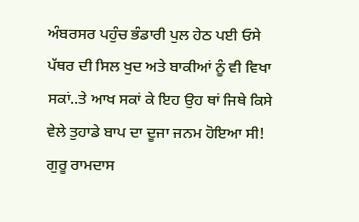ਅੰਬਰਸਰ ਪਹੁੰਚ ਭੰਡਾਰੀ ਪੁਲ ਹੇਠ ਪਈ ਓਸੇ ਪੱਥਰ ਦੀ ਸਿਲ ਖੁਦ ਅਤੇ ਬਾਕੀਆਂ ਨੂੰ ਵੀ ਵਿਖਾ ਸਕਾਂ..ਤੇ ਆਖ ਸਕਾਂ ਕੇ ਇਹ ਉਹ ਥਾਂ ਜਿਥੇ ਕਿਸੇ ਵੇਲੇ ਤੁਹਾਡੇ ਬਾਪ ਦਾ ਦੂਜਾ ਜਨਮ ਹੋਇਆ ਸੀ!
ਗੁਰੂ ਰਾਮਦਾਸ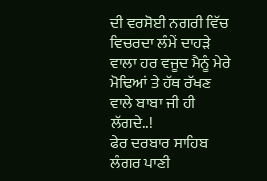ਦੀ ਵਰਸੋਈ ਨਗਰੀ ਵਿੱਚ ਵਿਚਰਦਾ ਲੰਮੇਂ ਦਾਹੜੇ ਵਾਲਾ ਹਰ ਵਜੂਦ ਮੈਨੂੰ ਮੇਰੇ ਮੋਢਿਆਂ ਤੇ ਹੱਥ ਰੱਖਣ ਵਾਲੇ ਬਾਬਾ ਜੀ ਹੀ ਲੱਗਦੇ..!
ਫੇਰ ਦਰਬਾਰ ਸਾਹਿਬ ਲੰਗਰ ਪਾਣੀ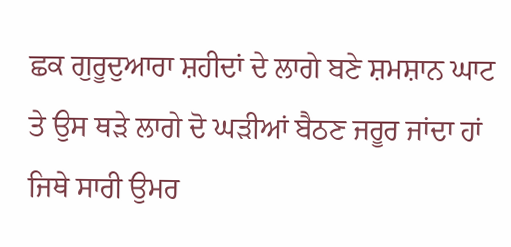ਛਕ ਗੁਰੂਦੁਆਰਾ ਸ਼ਹੀਦਾਂ ਦੇ ਲਾਗੇ ਬਣੇ ਸ਼ਮਸ਼ਾਨ ਘਾਟ ਤੇ ਉਸ ਥੜੇ ਲਾਗੇ ਦੋ ਘੜੀਆਂ ਬੈਠਣ ਜਰੂਰ ਜਾਂਦਾ ਹਾਂ ਜਿਥੇ ਸਾਰੀ ਉਮਰ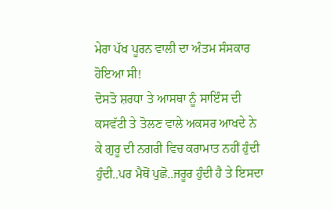ਮੇਰਾ ਪੱਖ ਪੂਰਨ ਵਾਲੀ ਦਾ ਅੰਤਮ ਸੰਸਕਾਰ ਹੋਇਆ ਸੀ!
ਦੋਸਤੋ ਸ਼ਰਧਾ ਤੇ ਆਸਥਾ ਨੂੰ ਸਾਇੰਸ ਦੀ ਕਸਵੱਟੀ ਤੇ ਤੋਲਣ ਵਾਲੇ ਅਕਸਰ ਆਖਦੇ ਨੇ ਕੇ ਗੁਰੂ ਦੀ ਨਗਰੀ ਵਿਚ ਕਰਾਮਾਤ ਨਹੀਂ ਹੁੰਦੀ ਹੁੰਦੀ..ਪਰ ਮੈਥੋਂ ਪੁਛੋ..ਜਰੂਰ ਹੁੰਦੀ ਹੈ ਤੇ ਇਸਦਾ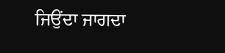ਜਿਉਂਦਾ ਜਾਗਦਾ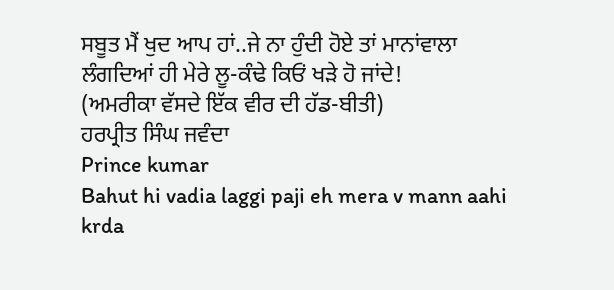ਸਬੂਤ ਮੈਂ ਖੁਦ ਆਪ ਹਾਂ..ਜੇ ਨਾ ਹੁੰਦੀ ਹੋਏ ਤਾਂ ਮਾਨਾਂਵਾਲਾ ਲੰਗਦਿਆਂ ਹੀ ਮੇਰੇ ਲੂ-ਕੰਢੇ ਕਿਓਂ ਖੜੇ ਹੋ ਜਾਂਦੇ!
(ਅਮਰੀਕਾ ਵੱਸਦੇ ਇੱਕ ਵੀਰ ਦੀ ਹੱਡ-ਬੀਤੀ)
ਹਰਪ੍ਰੀਤ ਸਿੰਘ ਜਵੰਦਾ
Prince kumar
Bahut hi vadia laggi paji eh mera v mann aahi krda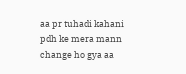aa pr tuhadi kahani pdh ke mera mann change ho gya aa